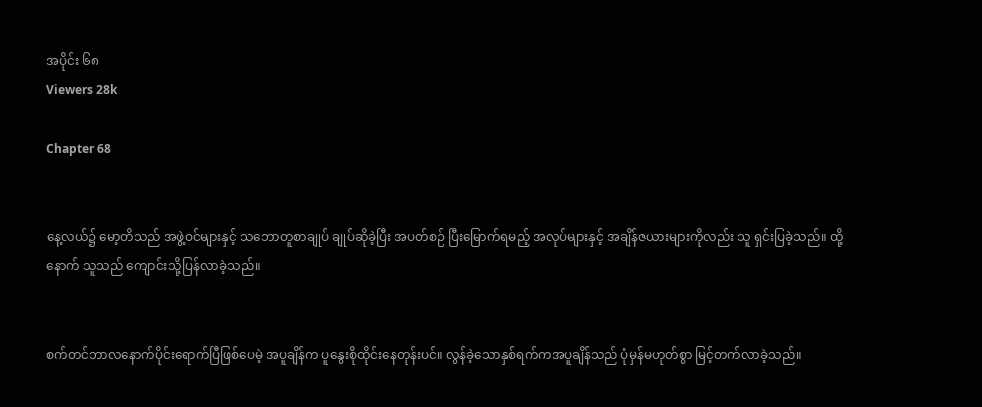အပိုင်း ၆၈
Viewers 28k

Chapter 68


နေ့လယ်၌ မော့တိသည် အဖွဲ့ဝင်များနှင့် သဘောတူစာချုပ် ချုပ်ဆိုခဲ့ပြီး အပတ်စဉ် ပြီးမြောက်ရမည့် အလုပ်များနှင့် အချိန်ဇယားများကိုလည်း သူ ရှင်းပြခဲ့သည်။ ထို့နောက် သူသည် ကျောင်းသို့ပြန်လာခဲ့သည်။


စက်တင်ဘာလနောက်ပိုင်းရောက်ပြီဖြစ်ပေမဲ့ အပူချိန်က ပူနွေးစိုထိုင်းနေတုန်းပင်။ လွန်ခဲ့သောနှစ်ရက်ကအပူချိန်သည် ပုံမှန်မဟုတ်စွာ မြင့်တက်လာခဲ့သည်။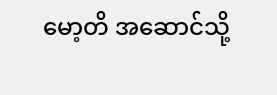မော့တိ အဆောင်သို့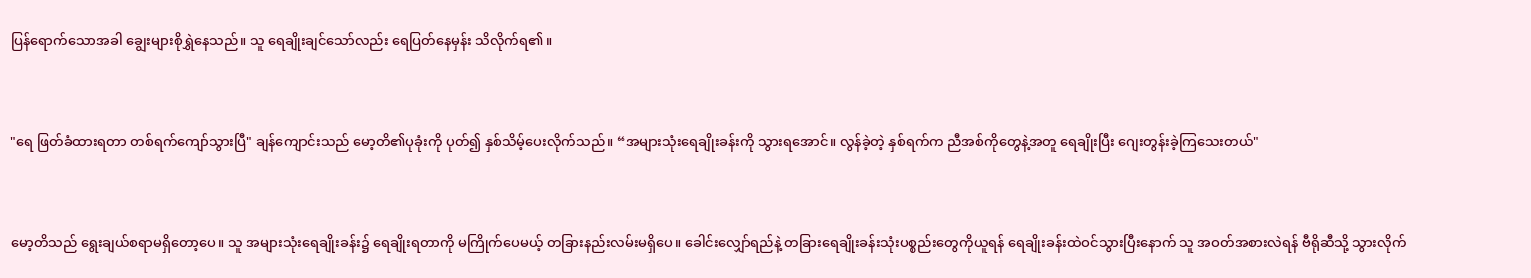ပြန်ရောက်သောအခါ ချွေးများစိုရွှဲနေသည်။ သူ ရေချိုးချင်သော်လည်း ရေပြတ်နေမှန်း သိလိုက်ရ၏။


"ရေ ဖြတ်ခံထားရတာ တစ်ရက်ကျော်သွားပြီ" ချန်ကျောင်းသည် မော့တိ၏ပုခုံးကို ပုတ်၍ နှစ်သိမ့်ပေးလိုက်သည်။ “အများသုံးရေချိုးခန်းကို သွားရအောင်။ လွန်ခဲ့တဲ့ နှစ်ရက်က ညီအစ်ကိုတွေနဲ့အတူ ရေချိုးပြီး ဂျေးတွန်းခဲ့ကြသေးတယ်"


မော့တိသည် ရွေးချယ်စရာမရှိတော့ပေ။ သူ အများသုံးရေချိုးခန်း၌ ရေချိုးရတာကို မကြိုက်ပေမယ့် တခြားနည်းလမ်းမရှိပေ။ ခေါင်းလျှော်ရည်နဲ့ တခြားရေချိုးခန်းသုံးပစ္စည်းတွေကိုယူရန် ရေချိုးခန်းထဲဝင်သွားပြီးနောက် သူ အဝတ်အစားလဲရန် ဗီရိုဆီသို့ သွားလိုက်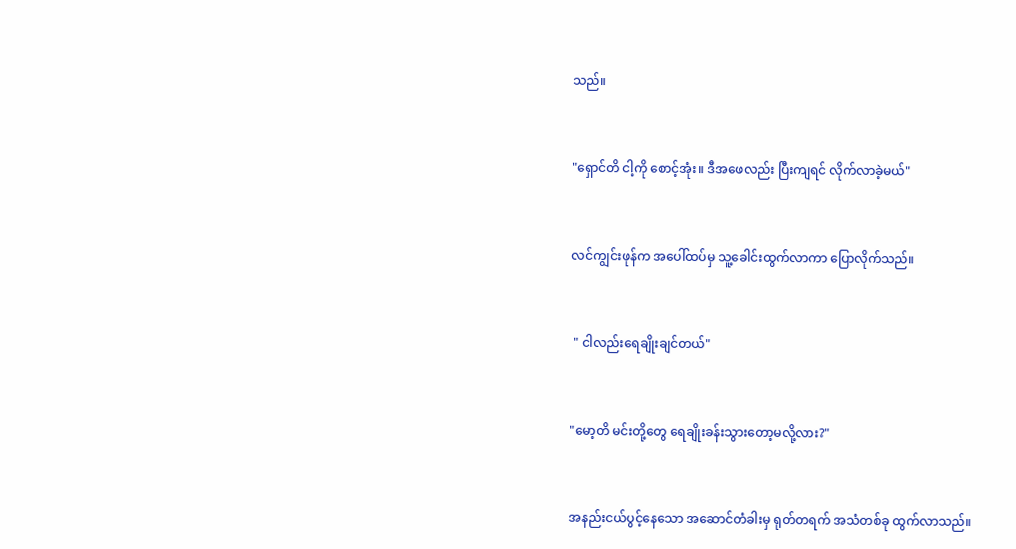သည်။


"ရှောင်တိ ငါ့ကို စောင့်အုံး။ ဒီအဖေလည်း ပြီးကျရင် လိုက်လာခဲ့မယ်"


လင်ကျွင်းဖုန်က အပေါ်ထပ်မှ သူ့ခေါင်းထွက်လာကာ ပြောလိုက်သည်။


 " ငါလည်းရေချိုးချင်တယ်"


"မော့တိ မင်းတို့တွေ ရေချိုးခန်းသွားတော့မလို့လား?"


အနည်းငယ်ပွင့်နေသော အဆောင်တံခါးမှ ရုတ်တရက် အသံတစ်ခု ထွက်လာသည်။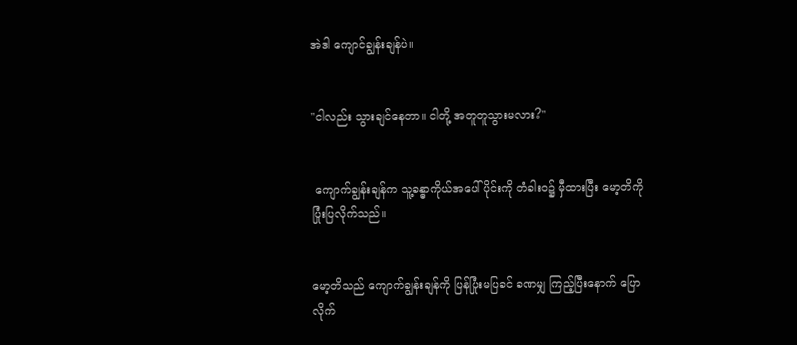အဲဒါ ကျောင်ချွန်းချန်ပဲ။


"ငါလည်း သွားချင်နေတာ။ ငါတို့ အတူတူသွားမလား?"


 ကျောက်ချွန်းချန်က သူ့ခန္ဓာကိုယ်အပေါ်ပိုင်းကို တံခါးဝ၌ မှီထားပြီး မော့တိကို ပြုံးပြလိုက်သည်။


မော့တိသည် ကျောက်ချွန်းချန်ကို ပြန်ပြုံးမပြခင် ခဏမျှ ကြည့်ပြီးနောက် ပြောလိုက်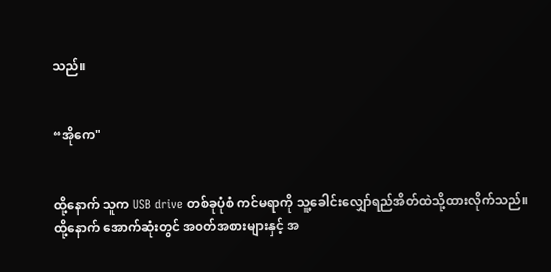သည်။


“အိုကေ"


ထို့နောက် သူက USB drive တစ်ခုပုံစံ ကင်မရာကို သူ့ခေါင်းလျှော်ရည်အိတ်ထဲသို့ထားလိုက်သည်။ ထို့နောက် အောက်ဆုံးတွင် အ၀တ်အစားများနှင့် အ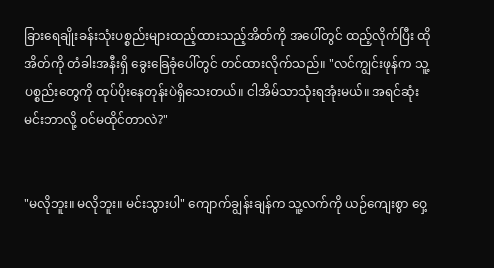ခြားရေချိုးခန်းသုံးပစ္စည်းများထည့်ထားသည့်အိတ်ကို အပေါ်တွင် ထည့်လိုက်ပြီး ထိုအိတ်ကို တံခါးအနီးရှိ ခွေးခြေခုံပေါ်တွင် တင်ထားလိုက်သည်။ "လင်ကျွင်းဖုန်က သူ့ပစ္စည်းတွေကို ထုပ်ပိုးနေတုန်းပဲရှိသေးတယ်။ ငါအိမ်သာသုံးရအုံးမယ်။ အရင်ဆုံး မင်းဘာလို့ ဝင်မထိုင်တာလဲ?"


"မလိုဘူး။ မလိုဘူး။ မင်းသွားပါ" ကျောက်ချွန်းချန်က သူ့လက်ကို ယဉ်ကျေးစွာ ဝှေ့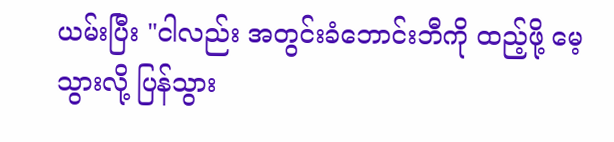ယမ်းပြီး "ငါလည်း အတွင်းခံဘောင်းဘီကို ထည့်ဖို့ မေ့သွားလို့ ပြန်သွား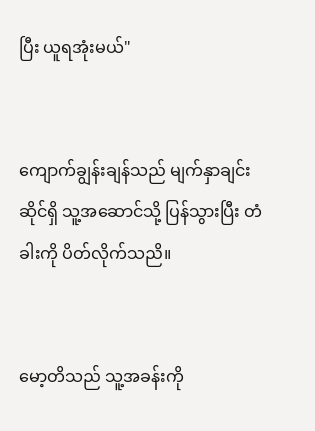ပြီး ယူရအုံးမယ်"


ကျောက်ချွန်းချန်သည် မျက်နှာချင်းဆိုင်ရှိ သူ့အဆောင်သို့ ပြန်သွားပြီး တံခါးကို ပိတ်လိုက်သညိ။


မော့တိသည် သူ့အခန်းကို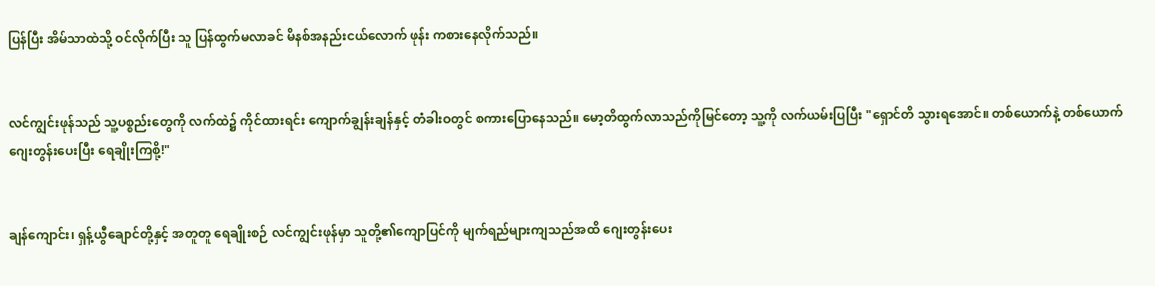ပြန်ပြီး အိမ်သာထဲသို့ ဝင်လိုက်ပြီး သူ ပြန်ထွက်မလာခင် မိနစ်အနည်းငယ်လောက် ဖုန်း ကစားနေလိုက်သည်။


လင်ကျွင်းဖုန်သည် သူ့ပစ္စည်းတွေကို လက်ထဲ၌ ကိုင်ထားရင်း ကျောက်ချွန်းချန်နှင့် တံခါးဝတွင် စကားပြောနေသည်။ မော့တိထွက်လာသည်ကိုမြင်တော့ သူ့ကို လက်ယမ်းပြပြီး "ရှောင်တိ သွားရအောင်။ တစ်ယောက်နဲ့ တစ်ယောက် ဂျေးတွန်းပေးပြီး ရေချိုးကြစို့!"


ချန်ကျောင်း၊ ရှန့်ယွီချောင်တို့နှင့် အတူတူ ရေချိုးစဉ် လင်ကျွင်းဖုန်မှာ သူတို့၏ကျောပြင်ကို မျက်ရည်များကျသည်အထိ ဂျေးတွန်းပေး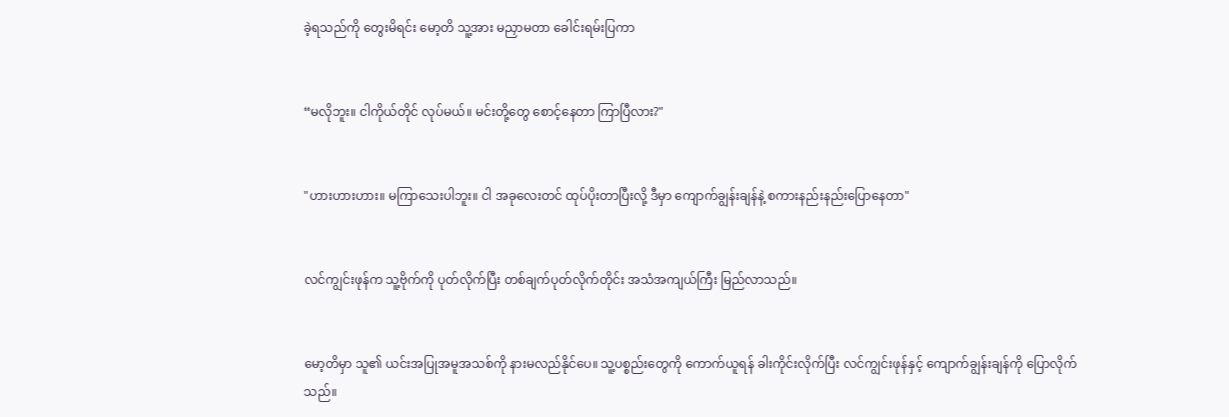ခဲ့ရသည်ကို တွေးမိရင်း မော့တိ သူ့အား မညှာမတာ ခေါင်းရမ်းပြကာ


“မလိုဘူး။ ငါကိုယ်တိုင် လုပ်မယ်။ မင်းတို့တွေ စောင့်နေတာ ကြာပြီလား?"


"ဟားဟားဟား။ မကြာသေးပါဘူး။ ငါ အခုလေးတင် ထုပ်ပိုးတာပြီးလို့ ဒီမှာ ကျောက်ချွန်းချန်နဲ့ စကားနည်းနည်းပြောနေတာ"


လင်ကျွင်းဖုန်က သူ့ဗိုက်ကို ပုတ်လိုက်ပြီး တစ်ချက်ပုတ်လိုက်တိုင်း အသံအကျယ်ကြီး မြည်လာသည်။


မော့တိမှာ သူ၏ ယင်းအပြုအမူအသစ်ကို နားမလည်နိုင်ပေ။ သူ့ပစ္စည်းတွေကို ကောက်ယူရန် ခါးကိုင်းလိုက်ပြီး လင်ကျွင်းဖုန်နှင့် ကျောက်ချွန်းချန်ကို ပြောလိုက်သည်။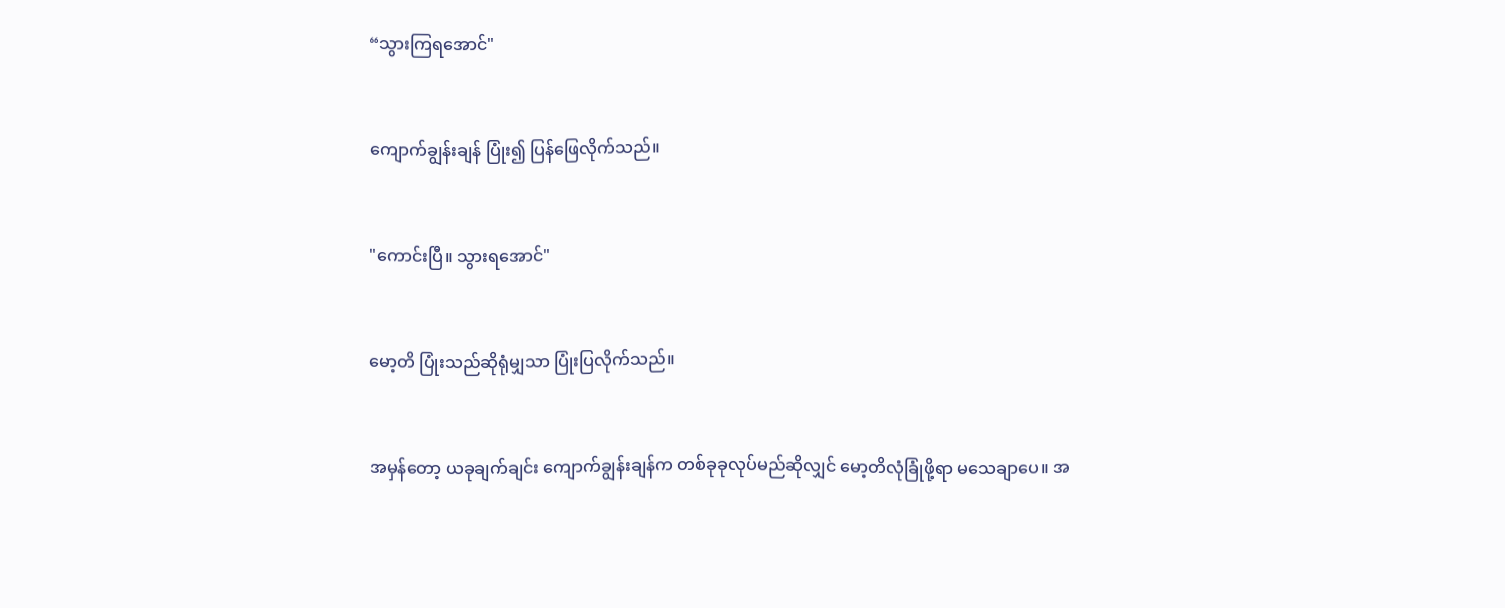“သွားကြရအောင်"


ကျောက်ချွန်းချန် ပြုံး၍ ပြန်ဖြေလိုက်သည်။


"ကောင်းပြီ။ သွားရအောင်"


မော့တိ ပြုံးသည်ဆိုရုံမျှသာ ပြုံးပြလိုက်သည်။


အမှန်တော့ ယခုချက်ချင်း ကျောက်ချွန်းချန်က တစ်ခုခုလုပ်မည်ဆိုလျှင် မော့တိလုံခြုံဖို့ရာ မသေချာပေ။ အ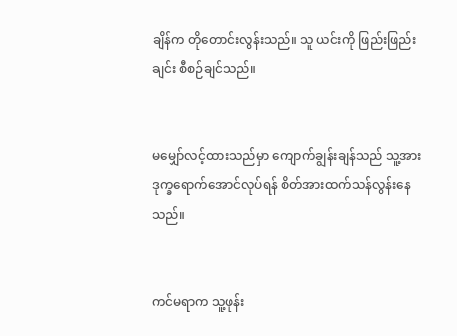ချိန်က တိုတောင်းလွန်းသည်။ သူ ယင်းကို ဖြည်းဖြည်းချင်း စီစဉ်ချင်သည်။


မမျှော်လင့်ထားသည်မှာ ကျောက်ချွန်းချန်သည် သူ့အား ဒုက္ခရောက်အောင်လုပ်ရန် စိတ်အားထက်သန်လွန်းနေသည်။


ကင်မရာက သူ့ဖုန်း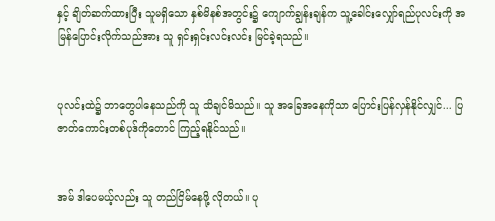နှင့် ချိတ်ဆက်ထားပြီး သူမရှိသော နှစ်မိနစ်အတွင်း၌ ကျောက်ချွန်းချန်က သူ့ခေါင်းလျှော်ရည်ပုလင်းကို အမြန်ပြောင်းလိုက်သည်အား သူ ရှင်းရှင်းလင်းလင်း မြင်ခဲ့ရသည်။


ပုလင်းထဲ၌ ဘာတွေပါနေသည်ကို သူ သိချင်မိသည်။ သူ အခြေအနေကိုသာ ပြောင်းပြန်လှန်နိုင်လျှင်... ပြဇာတ်ကောင်းတစ်ပုဒ်ကိုတောင် ကြည့်ရနိုင်သည်။


အမ် ဒါပေမယ့်လည်း သူ တည်ငြိမ်နေဖို့ လိုတယ်။ ပု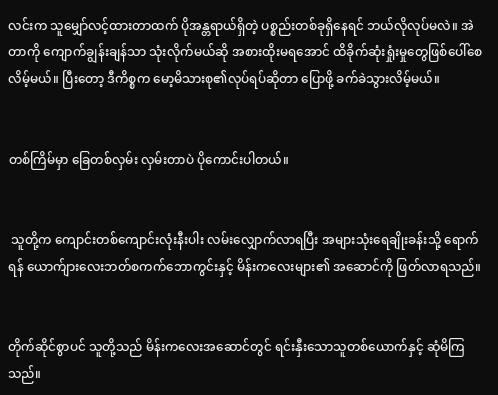လင်းက သူမျှော်လင့်ထားတာထက် ပိုအန္တရာယ်ရှိတဲ့ ပစ္စည်းတစ်ခုရှိနေရင် ဘယ်လိုလုပ်မလဲ။ အဲတာကို ကျောက်ချွန်းချန်သာ သုံးလိုက်မယ်ဆို အစားထိုးမရအောင် ထိခိုက်ဆုံးရှုံးမှုတွေဖြစ်ပေါ်စေလိမ့်မယ်။ ပြီးတော့ ဒီကိစ္စက မော့မိသားစု၏လုပ်ရပ်ဆိုတာ ပြောဖို့ ခက်ခဲသွားလိမ့်မယ်။


တစ်ကြိမ်မှာ ခြေတစ်လှမ်း လှမ်းတာပဲ ပိုကောင်းပါတယ်။


 သူတို့က ကျောင်းတစ်ကျောင်းလုံးနီးပါး လမ်းလျှောက်လာရပြီး အများသုံးရေချိုးခန်းသို့ ရောက်ရန် ယောက်ျားလေးဘတ်စကက်ဘောကွင်းနှင့် မိန်းကလေးများ၏ အဆောင်ကို ဖြတ်လာရသည်။


တိုက်ဆိုင်စွာပင် သူတို့သည် မိန်းကလေးအဆောင်တွင် ရင်းနှီးသောသူတစ်ယောက်နှင့် ဆုံမိကြသည်။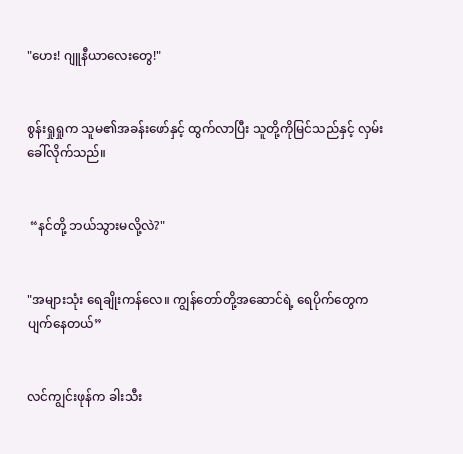"ဟေး! ဂျူနီယာလေးတွေ!"


စွန်းရှုရှုက သူမ၏အခန်းဖော်နှင့် ထွက်လာပြီး သူတို့ကိုမြင်သည်နှင့် လှမ်းခေါ်လိုက်သည်။


 “နင်တို့ ဘယ်သွားမလို့လဲ?"


"အများသုံး ရေချိုးကန်လေ။ ကျွန်တော်တို့အဆောင်ရဲ့ ရေပိုက်တွေက ပျက်နေတယ်”


လင်ကျွင်းဖုန်က ခါးသီး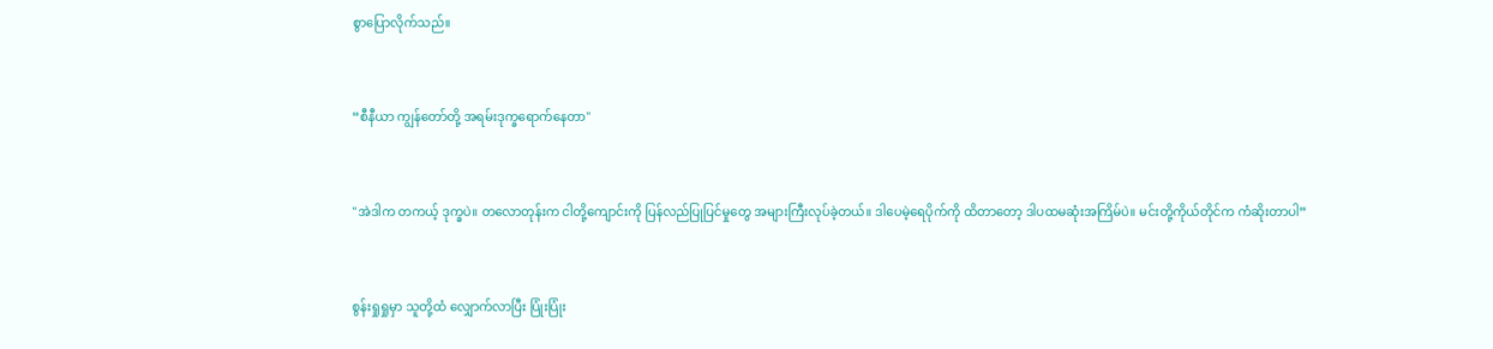စွာပြောလိုက်သည်။


“စီနီယာ ကျွန်တော်တို့ အရမ်းဒုက္ခရောက်နေတာ"


"အဲဒါက တကယ့် ဒုက္ခပဲ။ တလောတုန်းက ငါတို့ကျောင်းကို ပြန်လည်ပြုပြင်မှုတွေ အများကြီးလုပ်ခဲ့တယ်။ ဒါပေမဲ့ရေပိုက်ကို ထိတာတော့ ဒါပထမဆုံးအကြိမ်ပဲ။ မင်းတို့ကိုယ်တိုင်က ကံဆိုးတာပါ”


စွန်းရှုရှုမှာ သူတို့ထံ လျှောက်လာပြီး ပြုံးပြုံး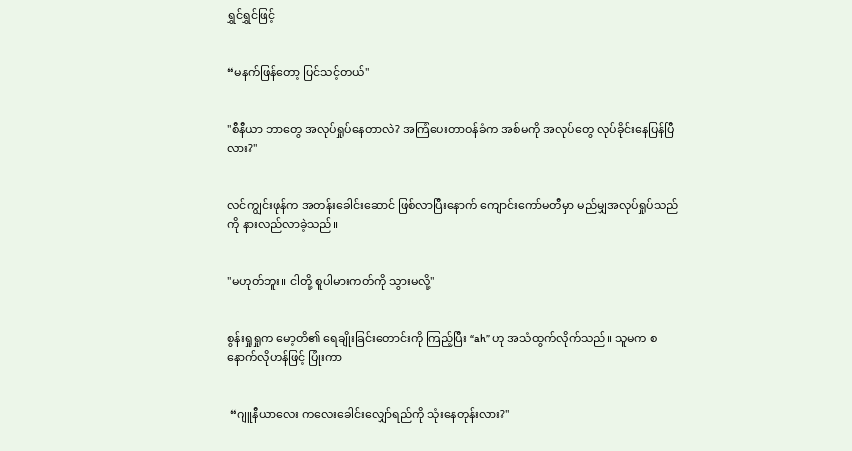ရွှင်ရွှင်ဖြင့်


“မနက်ဖြန်တော့ ပြင်သင့်တယ်"


"စီနီယာ ဘာတွေ အလုပ်ရှုပ်နေတာလဲ? အကြံပေးတာဝန်ခံက အစ်မကို အလုပ်တွေ လုပ်ခိုင်းနေပြန်ပြီလား?"


လင်ကျွင်းဖုန်က အတန်းခေါင်းဆောင် ဖြစ်လာပြီးနောက် ကျောင်းကော်မတီမှာ မည်မျှအလုပ်ရှုပ်သည်ကို နားလည်လာခဲ့သည်။


"မဟုတ်ဘူး။ ငါတို့ စူပါမားကတ်ကို သွားမလို့"


စွန်းရှုရှုက မော့တိ၏ ရေချိုးခြင်းတောင်းကို ကြည့်ပြီး “ah” ဟု အသံထွက်လိုက်သည်။ သူမက စနောက်လိုဟန်ဖြင့် ပြုံးကာ


 “ဂျူနီယာလေး ကလေးခေါင်းလျှော်ရည်ကို သုံးနေတုန်းလား?"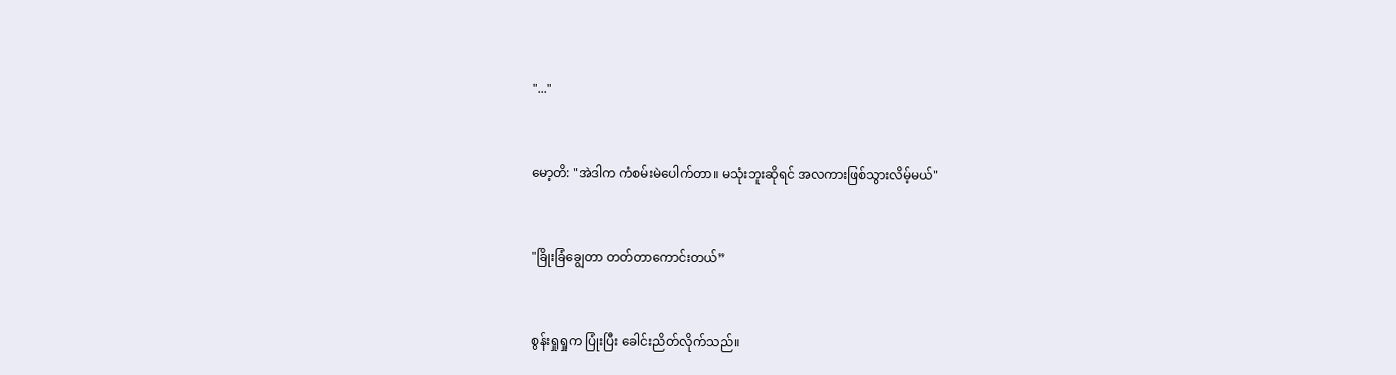"..."


မော့တိ: "အဲဒါက ကံစမ်းမဲပေါက်တာ။ မသုံးဘူးဆိုရင် အလကားဖြစ်သွားလိမ့်မယ်"


"ခြိုးခြံချွေတာ တတ်တာကောင်းတယ်”


စွန်းရှုရှုက ပြုံးပြီး ခေါင်းညိတ်လိုက်သည်။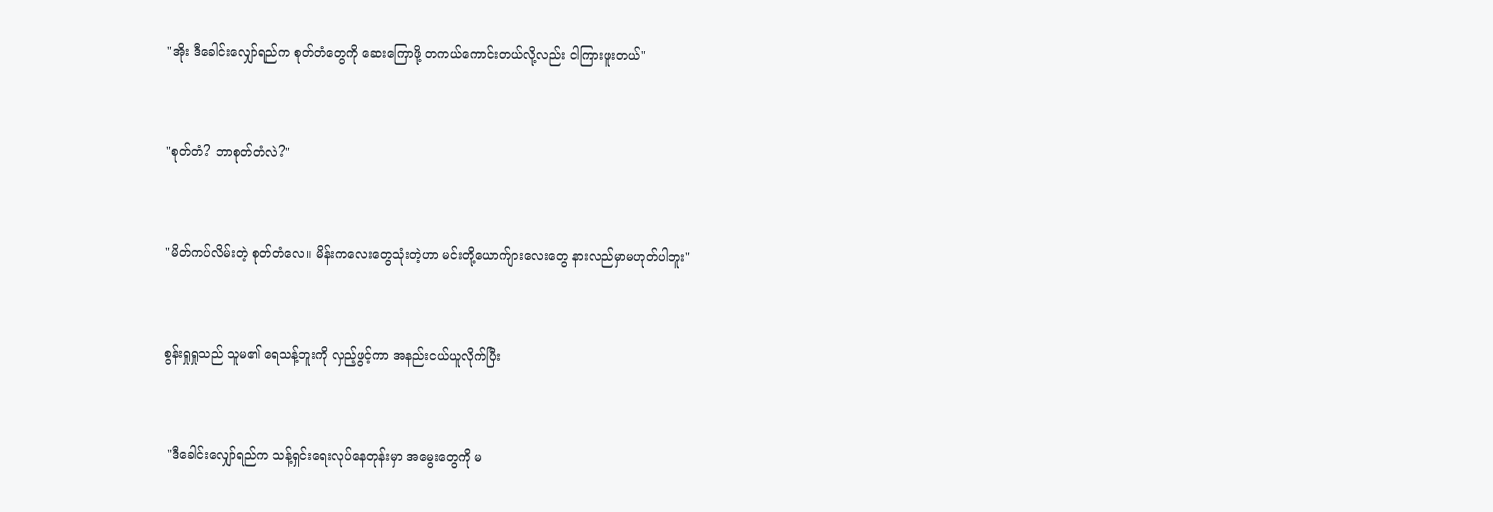"အိုး ဒီခေါင်းလျှော်ရည်က စုတ်တံတွေကို ဆေးကြောဖို့ တကယ်ကောင်းတယ်လို့လည်း ငါကြားဖူးတယ်"


"စုတ်တံ? ဘာစုတ်တံလဲ?"


"မိတ်ကပ်လိမ်းတဲ့ စုတ်တံလေ။ မိန်းကလေးတွေသုံးတဲ့ဟာ မင်းတို့ယောက်ျားလေးတွေ နားလည်မှာမဟုတ်ပါဘူး"


စွန်းရှုရှုသည် သူမ၏ ရေသန့်ဘူးကို လှည့်ဖွင့်ကာ အနည်းငယ်ယူလိုက်ပြီး


 "ဒီခေါင်းလျှော်ရည်က သန့်ရှင်းရေးလုပ်နေတုန်းမှာ အမွေးတွေကို မ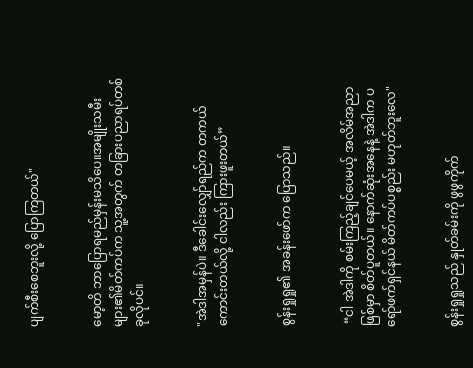ပျက်စီးစေဘူးလို့ ပြောကြတယ်"


မော့တိ ဘာပြောရမည်မှန်းမသိပေ။အမျိုးသမီးများ၏မိတ်ကပ်က သူ့အတွက် တခြားပညာရပ်တစ်ခုလိုပင်။


"အဲဒါအမှန်ပဲ။ ဒီခေါင်းလျှော်ရည်က တကယ်ကောင်းတယ်လို့ ငါလည်း ကြားဖူးတယ်”


စွန်းရှုရှု၏ အခန်းဖော်က ပြောသည်။


 “ငါ အဲဒါကို စမ်းကြည့်ချင်ပေမယ့် အလိမ်အညာဖြစ်မှာ စိတ်ပူတယ်။ နောက်ဆုံးအနေနဲ့ အဲဒါက ပရော်ဖက်ရှင်နယ် မိတ်ကပ်ပစ္စည်း မဟုတ်ဘူးလေ"


စွန်းရှုရှုသည် နှုတ်ခမ်းကို ဖွဖွကိုက်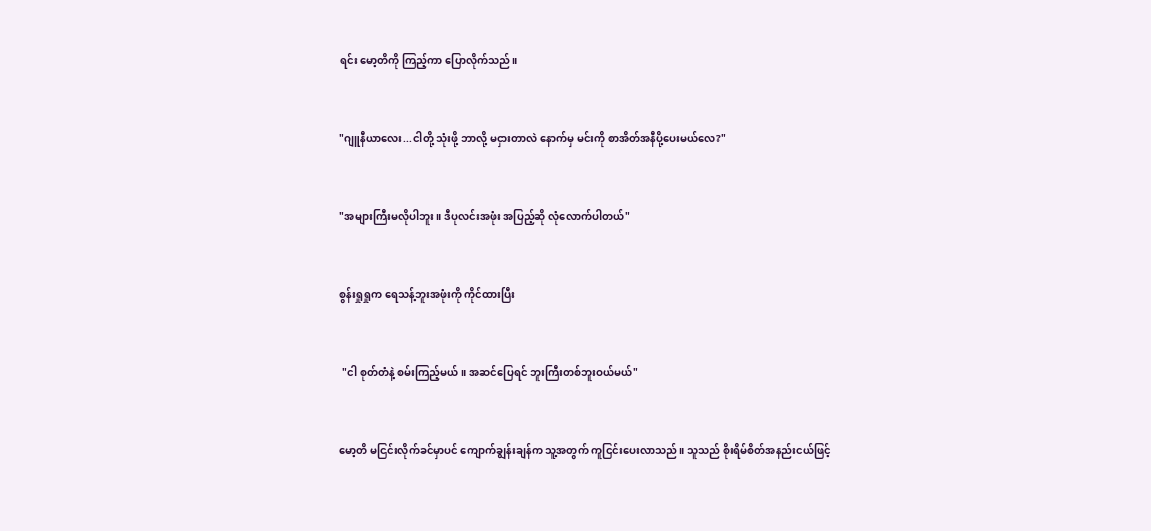ရင်း မော့တိကို ကြည့်ကာ ပြောလိုက်သည်။


"ဂျူနီယာလေး...ငါတို့ သုံးဖို့ ဘာလို့ မငှားတာလဲ နောက်မှ မင်းကို စာအိတ်အနီပို့ပေးမယ်လေ?"


"အများကြီးမလိုပါဘူး။ ဒီပုလင်းအဖုံး အပြည့်ဆို လုံလောက်ပါတယ်"


စွန်းရှုရှုက ရေသန့်ဘူးအဖုံးကို ကိုင်ထားပြီး


 "ငါ စုတ်တံနဲ့ စမ်းကြည့်မယ်။ အဆင်ပြေရင် ဘူးကြီးတစ်ဘူးဝယ်မယ်"


မော့တိ မငြင်းလိုက်ခင်မှာပင် ကျောက်ချွန်းချန်က သူ့အတွက် ကူငြင်းပေးလာသည်။ သူသည် စိုးရိမ်စိတ်အနည်းငယ်ဖြင့်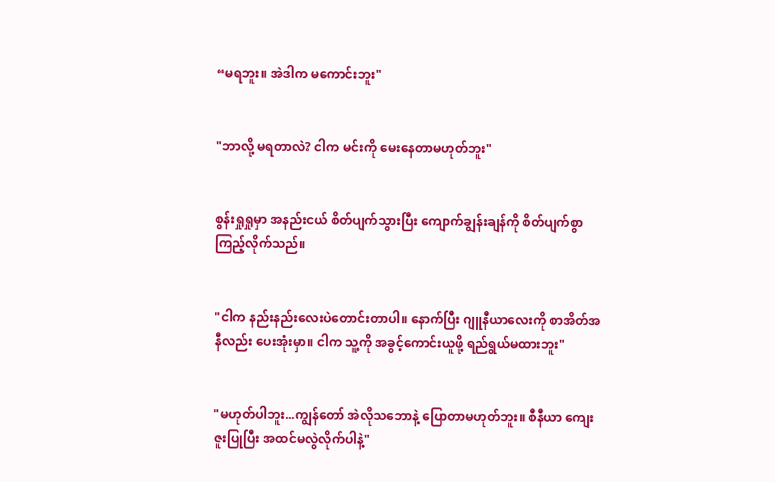“မရဘူး။ အဲဒါက မကောင်းဘူး"


"ဘာလို့ မရတာလဲ? ငါက မင်းကို မေးနေတာမဟုတ်ဘူး"


စွန်းရှုရှုမှာ အနည်းငယ် စိတ်ပျက်သွားပြီး ကျောက်ချွန်းချန်ကို စိတ်ပျက်စွာကြည့်လိုက်သည်။


"ငါက နည်းနည်းလေးပဲတောင်းတာပါ။ နောက်ပြီး ဂျူနီယာလေးကို စာအိတ်အနီလည်း ပေးအုံးမှာ။ ငါက သူ့ကို အခွင့်ကောင်းယူဖို့ ရည်ရွယ်မထားဘူး"


"မဟုတ်ပါဘူး...ကျွန်တော် အဲလိုသဘောနဲ့ ပြောတာမဟုတ်ဘူး။ စီနီယာ ကျေးဇူးပြုပြီး အထင်မလွဲလိုက်ပါနဲ့"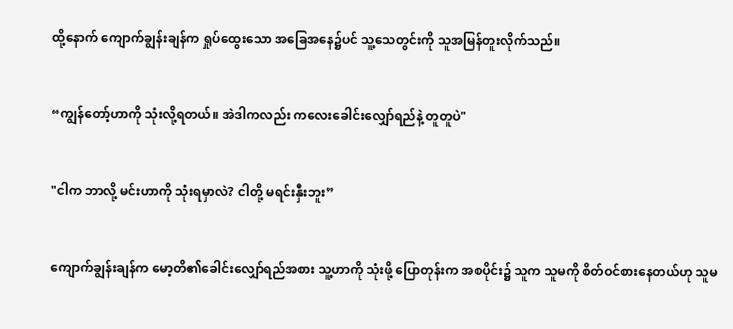ထို့နောက် ကျောက်ချွန်းချန်က ရှုပ်ထွေးသော အခြေအနေ၌ပင် သူ့သေတွင်းကို သူအမြန်တူးလိုက်သည်။


“ကျွန်တော့်ဟာကို သုံးလို့ရတယ်။ အဲဒါကလည်း ကလေးခေါင်းလျှော်ရည်နဲ့ တူတူပဲ"


"ငါက ဘာလို့ မင်းဟာကို သုံးရမှာလဲ? ငါတို့ မရင်းနှီးဘူး”


ကျောက်ချွန်းချန်က မော့တိ၏ခေါင်းလျှော်ရည်အစား သူ့ဟာကို သုံးဖို့ ပြောတုန်းက အစပိုင်း၌ သူက သူမကို စိတ်ဝင်စားနေတယ်ဟု သူမ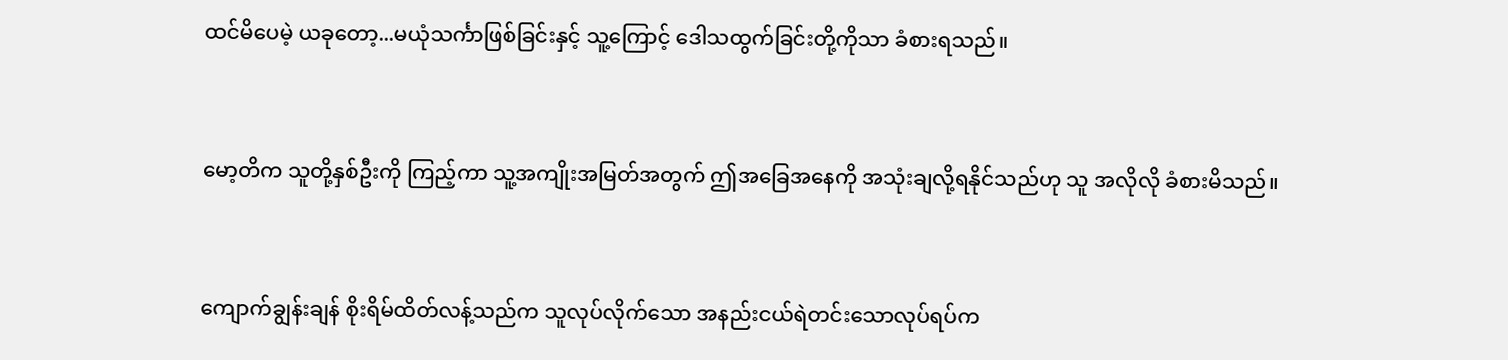ထင်မိပေမဲ့ ယခုတော့...မယုံသင်္ကာဖြစ်ခြင်းနှင့် သူ့ကြောင့် ဒေါသထွက်ခြင်းတို့ကိုသာ ခံစားရသည်။


မော့တိက သူတို့နှစ်ဦးကို ကြည့်ကာ သူ့အကျိုးအမြတ်အတွက် ဤအခြေအနေကို အသုံးချလို့ရနိုင်သည်ဟု သူ အလိုလို ခံစားမိသည်။


ကျောက်ချွန်းချန် စိုးရိမ်ထိတ်လန့်သည်က သူလုပ်လိုက်သော အနည်းငယ်ရဲတင်းသောလုပ်ရပ်က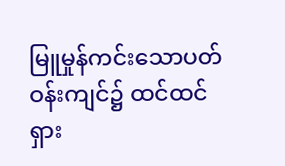မြူမှုန်ကင်းသောပတ်ဝန်းကျင်၌ ထင်ထင်ရှား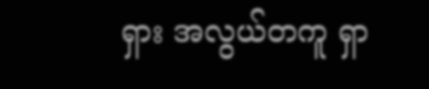ရှား အလွယ်တကူ ရှာ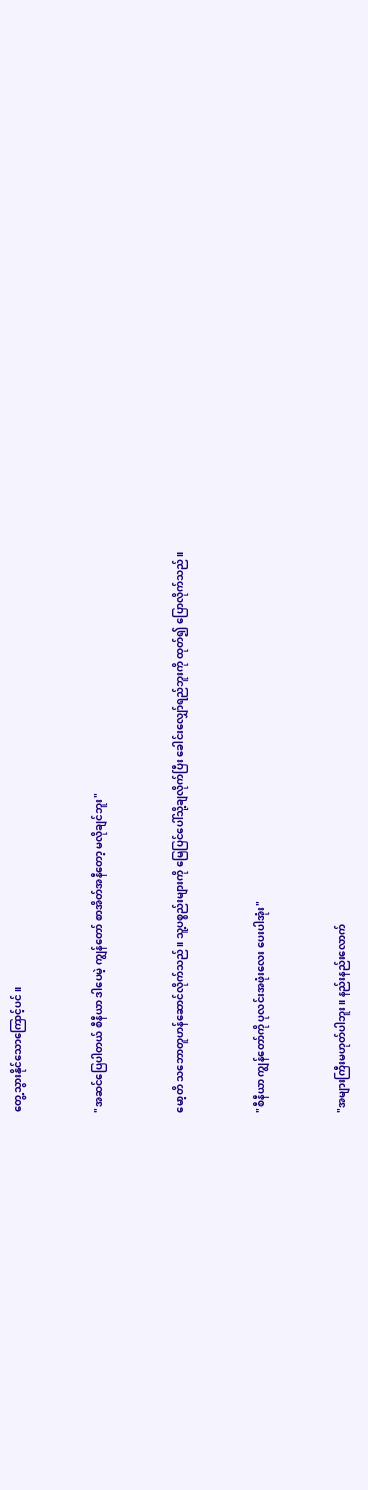တွေ့သွားနိုင်သောကြောင့်ပင်။


"အဆင်ပြေပါတယ် စီနီယာ ဒါပေမဲ့ ကျွန်တော် စာအိတ်အနီတော့ မလိုချင်ဘူး"


မော့တိ သဘောတူဟန်ဆောင်လိုက်သည်။ သူ့ပစ္စည်းများကို မြေပြင်ပေါ်သို့ချလိုက်ပြီး ခေါင်းလျှော်ရည်ဘူးကို ထုတ်၍ ပြောလိုက်သည်။


"စီနီယာ ကျွန်တော်ကို ပုလင်းအဖုံးလေး ပေးပါအုံး"


"အများကြီးမဟုတ်ပါဘူး။ နည်းနည်းလောက်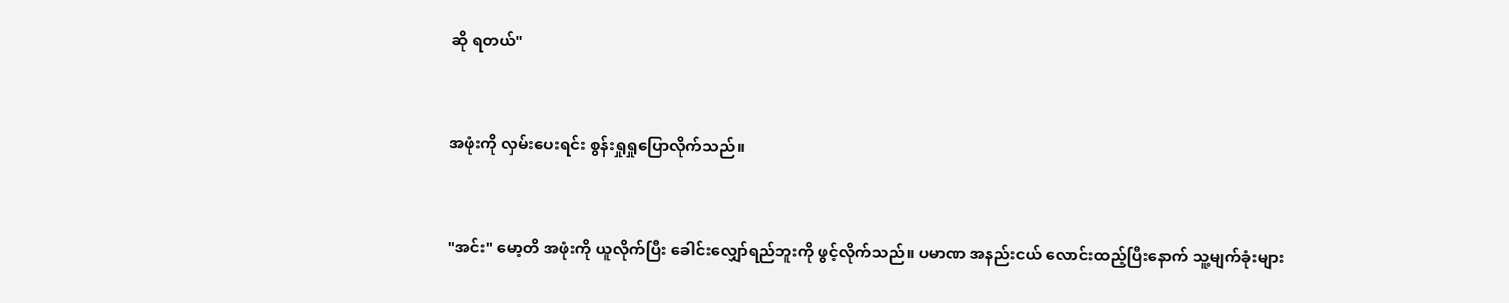ဆို ရတယ်"


အဖုံးကို လှမ်းပေးရင်း စွန်းရှုရှုပြောလိုက်သည်။


"အင်း" မော့တိ အဖုံးကို ယူလိုက်ပြီး ခေါင်းလျှော်ရည်ဘူးကို ဖွင့်လိုက်သည်။ ပမာဏ အနည်းငယ် လောင်းထည့်ပြီးနောက် သူ့မျက်ခုံးများ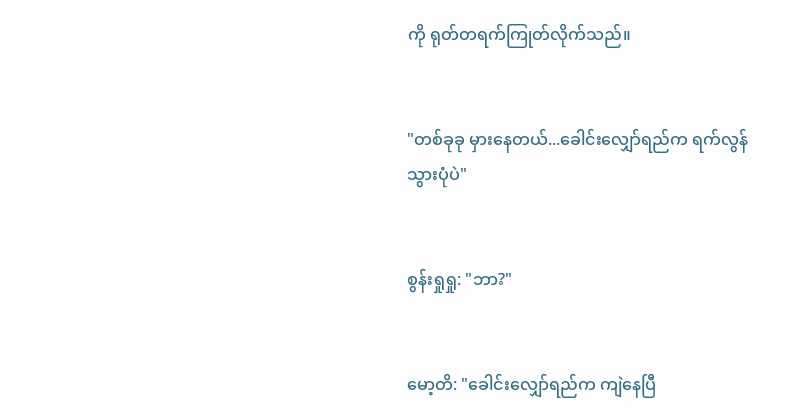ကို ရုတ်တရက်ကြုတ်လိုက်သည်။


"တစ်ခုခု မှားနေတယ်...ခေါင်းလျှော်ရည်က ရက်လွန်သွားပုံပဲ"


စွန်းရှုရှု: "ဘာ?"


မော့တိ: "ခေါင်းလျှော်ရည်က ကျဲနေပြီ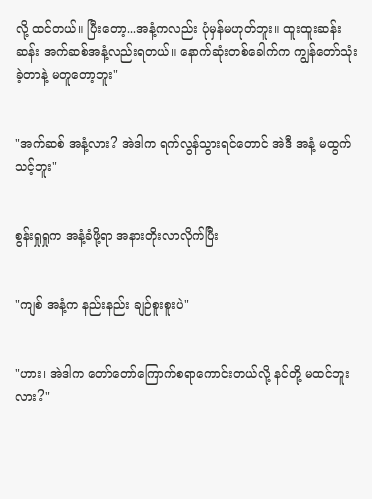လို့ ထင်တယ်။ ပြီးတော့...အနံ့ကလည်း ပုံမှန်မဟုတ်ဘူး။ ထူးထူးဆန်းဆန်း အက်ဆစ်အနံ့လည်းရတယ်။ နောက်ဆုံးတစ်ခေါက်က ကျွန်တော်သုံးခဲ့တာနဲ့ မတူတော့ဘူး"


"အက်ဆစ် အနံ့လား? အဲဒါက ရက်လွန်သွားရင်တောင် အဲဒီ အနံ့ မထွက်သင့်ဘူး"


စွန်းရှုရှုက အနံ့ခံဖို့ရာ အနားတိုးလာလိုက်ပြီး


"ကျစ် အနံ့က နည်းနည်း ချဉ်စူးစူးပဲ"


"ဟား၊ အဲဒါက တော်တော်ကြောက်စရာကောင်းတယ်လို့ နင်တို့ မထင်ဘူးလား?"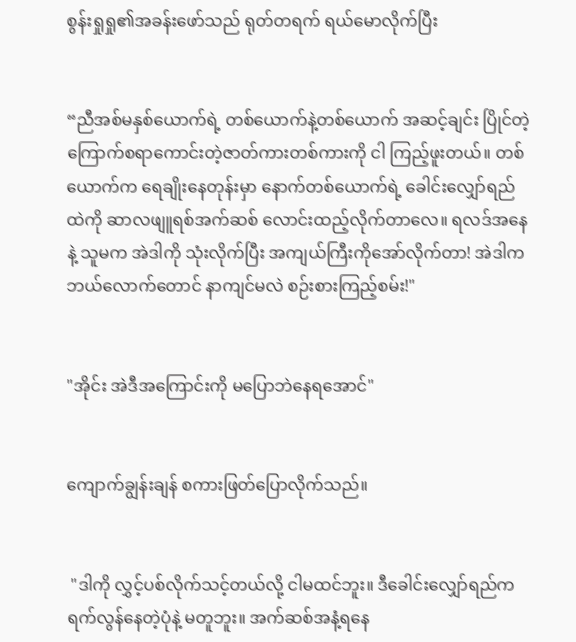စွန်းရှုရှု၏အခန်းဖော်သည် ရုတ်တရက် ရယ်မောလိုက်ပြီး


“ညီအစ်မနှစ်ယောက်ရဲ့ တစ်ယောက်နဲ့တစ်ယောက် အဆင့်ချင်း ပြိုင်တဲ့ ကြောက်စရာကောင်းတဲ့ဇာတ်ကားတစ်ကားကို ငါ ကြည့်ဖူးတယ်။ တစ်ယောက်က ရေချိုးနေတုန်းမှာ နောက်တစ်ယောက်ရဲ့ ခေါင်းလျှော်ရည်ထဲကို ဆာလဖျူရစ်အက်ဆစ် လောင်းထည့်လိုက်တာလေ။ ရလဒ်အနေနဲ့ သူမက အဲဒါကို သုံးလိုက်ပြီး အကျယ်ကြီးကိုအော်လိုက်တာ! အဲဒါက ဘယ်လောက်တောင် နာကျင်မလဲ စဉ်းစားကြည့်စမ်း!"


"အိုင်း အဲဒီအကြောင်းကို မပြောဘဲနေရအောင်"


ကျောက်ချွန်းချန် စကားဖြတ်ပြောလိုက်သည်။


 "ဒါကို လွှင့်ပစ်လိုက်သင့်တယ်လို့ ငါမထင်ဘူး။ ဒီခေါင်းလျှော်ရည်က ရက်လွန်နေတဲ့ပုံနဲ့ မတူဘူး။ အက်ဆစ်အနံ့ရနေ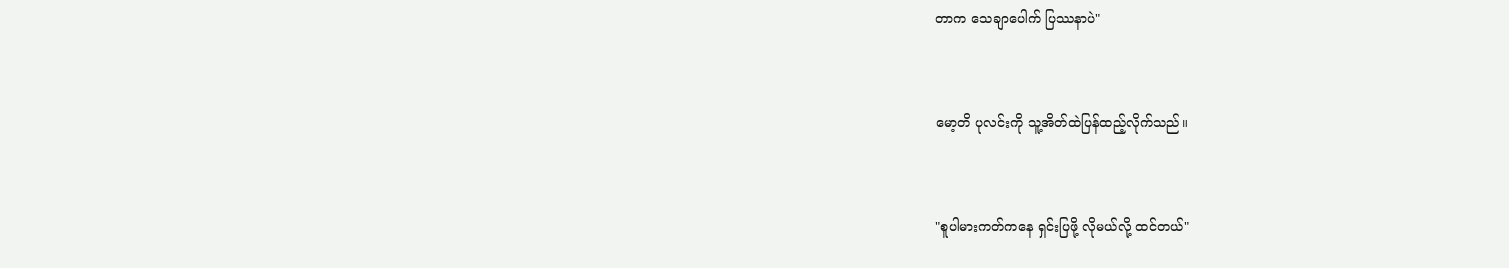တာက သေချာပေါက် ပြဿနာပဲ"


မော့တိ ပုလင်းကို သူ့အိတ်ထဲပြန်ထည့်လိုက်သည်။


"စူပါမားကတ်ကနေ ရှင်းပြဖို့ လိုမယ်လို့ ထင်တယ်"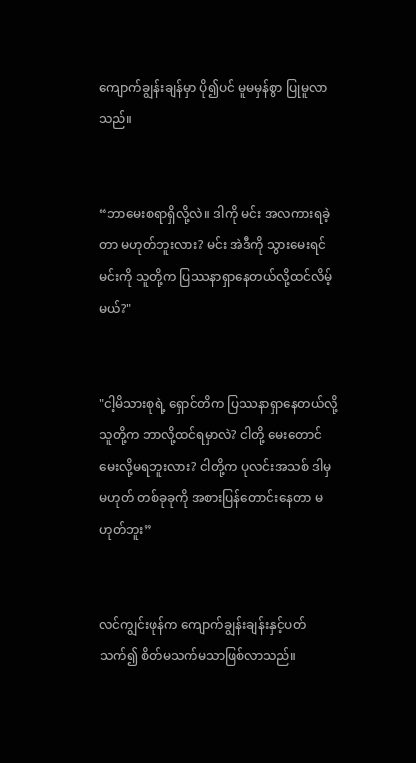ကျောက်ချွန်းချန်မှာ ပို၍ပင် မူမမှန်စွာ ပြုမူလာသည်။


“ဘာမေးစရာရှိလို့လဲ။ ဒါကို မင်း အလကားရခဲ့တာ မဟုတ်ဘူးလား? မင်း အဲဒီကို သွားမေးရင် မင်းကို သူတို့က ပြဿနာရှာနေတယ်လို့ထင်လိမ့်မယ်?"


"ငါ့မိသားစုရဲ့ ရှောင်တိက ပြဿနာရှာနေတယ်လို့ သူတို့က ဘာလို့ထင်ရမှာလဲ? ငါတို့ မေးတောင်မေးလို့မရဘူးလား? ငါတို့က ပုလင်းအသစ် ဒါမှမဟုတ် တစ်ခုခုကို အစားပြန်တောင်းနေတာ မဟုတ်ဘူး”


လင်ကျွင်းဖုန်က ကျောက်ချွန်းချန်းနှင့်ပတ်သက်၍ စိတ်မသက်မသာဖြစ်လာသည်။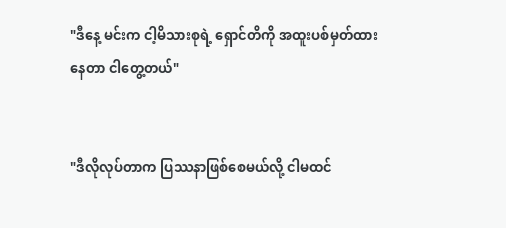"ဒီနေ့ မင်းက ငါ့မိသားစုရဲ့ ရှောင်တိကို အထူးပစ်မှတ်ထားနေတာ ငါတွေ့တယ်"


"ဒီလိုလုပ်တာက ပြဿနာဖြစ်စေမယ်လို့ ငါမထင်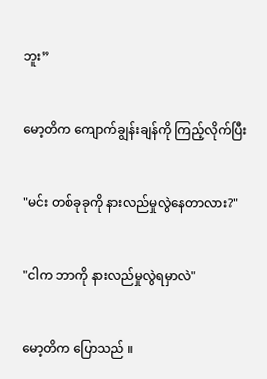ဘူး”


မော့တိက ကျောက်ချွန်းချန်ကို ကြည့်လိုက်ပြီး


"မင်း တစ်ခုခုကို နားလည်မှုလွဲနေတာလား?"


"ငါက ဘာကို နားလည်မှုလွဲရမှာလဲ"


မော့တိက ပြောသည် ။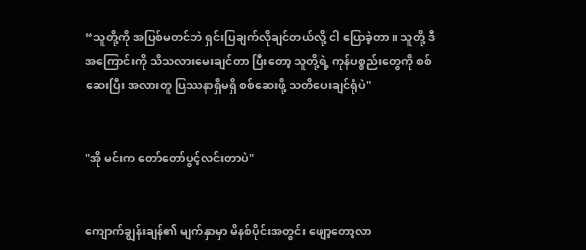“သူတို့ကို အပြစ်မတင်ဘဲ ရှင်းပြချက်လိုချင်တယ်လို့ ငါ ပြောခဲ့တာ။ သူတို့ ဒီအကြောင်းကို သိသလားမေးချင်တာ ပြီးတော့ သူတို့ရဲ့ ကုန်ပစ္စည်းတွေကို စစ်ဆေးပြီး အလားတူ ပြဿနာရှိမရှိ စစ်ဆေးဖို့ သတိပေးချင်ရုံပဲ"


"အို မင်းက တော်တော်ပွင့်လင်းတာပဲ"


ကျောက်ချွန်းချန်၏ မျက်နှာမှာ မိနစ်ပိုင်းအတွင်း ဖျော့တော့လာ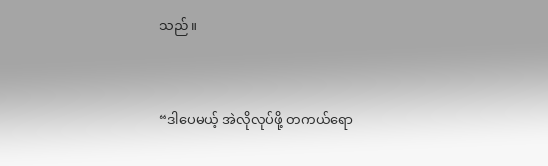သည်။


“ဒါပေမယ့် အဲလိုလုပ်ဖို့ တကယ်ရော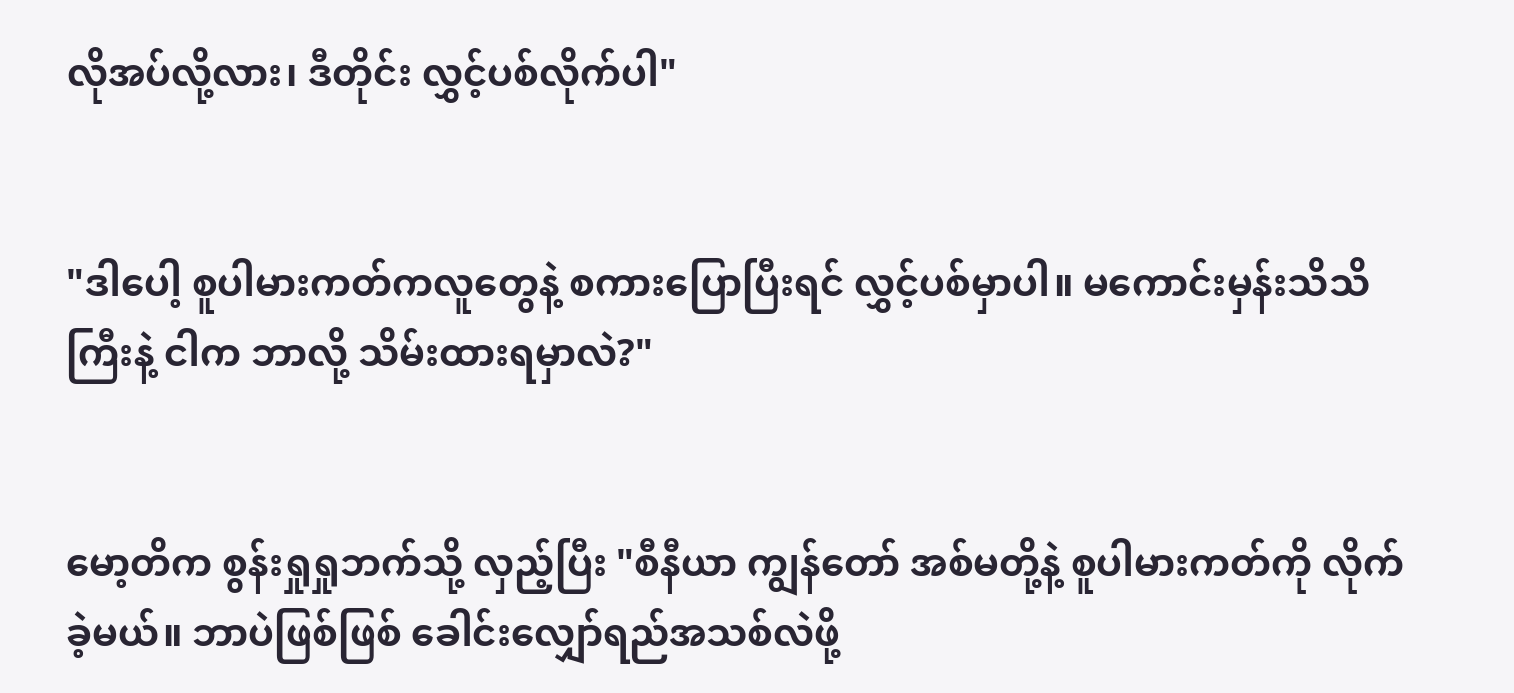လိုအပ်လို့လား၊ ဒီတိုင်း လွှင့်ပစ်လိုက်ပါ"


"ဒါပေါ့ စူပါမားကတ်ကလူတွေနဲ့ စကားပြောပြီးရင် လွှင့်ပစ်မှာပါ။ မကောင်းမှန်းသိသိကြီးနဲ့ ငါက ဘာလို့ သိမ်းထားရမှာလဲ?"


မော့တိက စွန်းရှုရှုဘက်သို့ လှည့်ပြီး "စီနီယာ ကျွန်တော် အစ်မတို့နဲ့ စူပါမားကတ်ကို လိုက်ခဲ့မယ်။ ဘာပဲဖြစ်ဖြစ် ခေါင်းလျှော်ရည်အသစ်လဲဖို့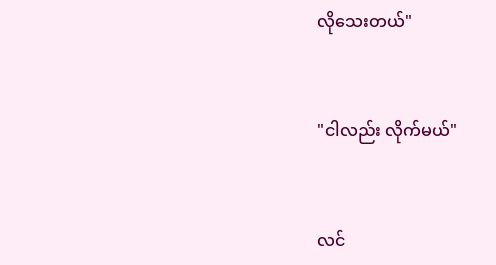လိုသေးတယ်"


"ငါလည်း လိုက်မယ်"


လင်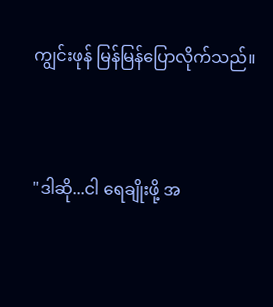ကျွင်းဖုန် မြန်မြန်ပြောလိုက်သည်။


"ဒါဆို...ငါ ရေချိုးဖို့ အ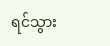ရင်သွား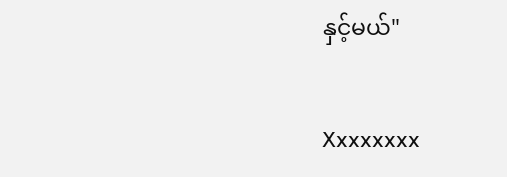နှင့်မယ်"


Xxxxxxxx